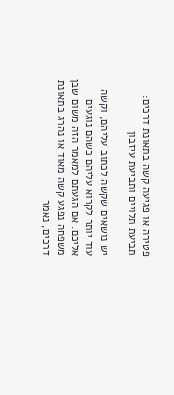פטירה או פגיעה קשה בתאונת דרכים: תביעת תלויים ותביעת עיזבון

יש נושאים שקשה לכתוב עליהם, וקשה עוד יותר לקרוא עליהם כשהם נוגעים אליכם. אם הגעתם למאמר הזה משום שבן משפחה נפגע קשה מאוד או נהרג בתאונת דרכים, נאמר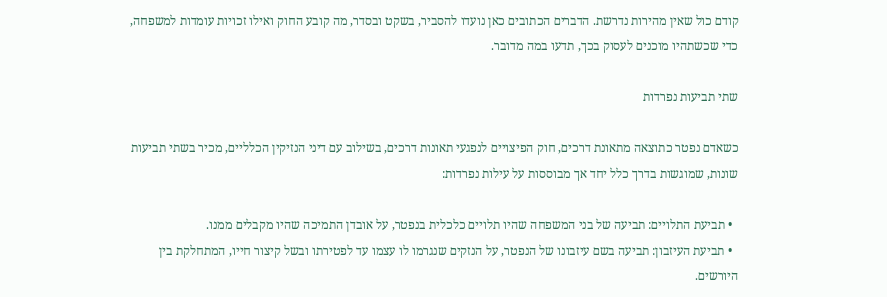קודם כול שאין מהירות נדרשת. הדברים הכתובים כאן נועדו להסביר, בשקט ובסדר, מה קובע החוק ואילו זכויות עומדות למשפחה, כדי שכשתהיו מוכנים לעסוק בכך, תדעו במה מדובר.

שתי תביעות נפרדות

כשאדם נפטר כתוצאה מתאונת דרכים, חוק הפיצויים לנפגעי תאונות דרכים, בשילוב עם דיני הנזיקין הכלליים, מכיר בשתי תביעות שונות, שמוגשות בדרך כלל יחד אך מבוססות על עילות נפרדות:

  • תביעת התלויים: תביעה של בני המשפחה שהיו תלויים כלכלית בנפטר, על אובדן התמיכה שהיו מקבלים ממנו.
  • תביעת העיזבון: תביעה בשם עיזבונו של הנפטר, על הנזקים שנגרמו לו עצמו עד לפטירתו ובשל קיצור חייו, המתחלקת בין היורשים.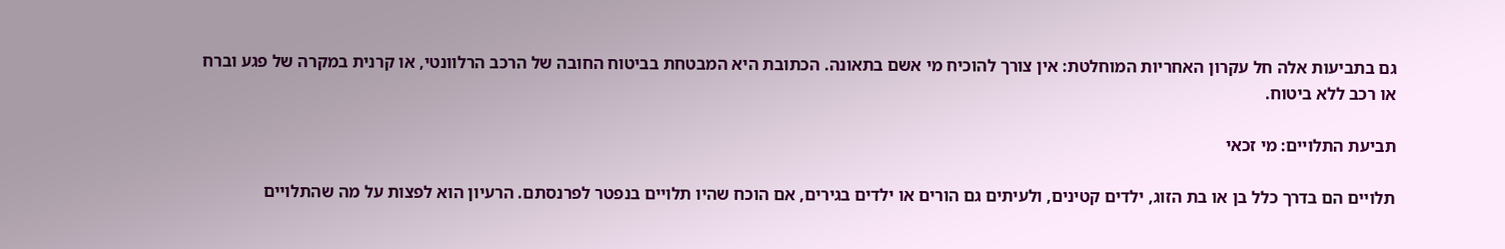גם בתביעות אלה חל עקרון האחריות המוחלטת: אין צורך להוכיח מי אשם בתאונה. הכתובת היא המבטחת בביטוח החובה של הרכב הרלוונטי, או קרנית במקרה של פגע וברח או רכב ללא ביטוח.

תביעת התלויים: מי זכאי

תלויים הם בדרך כלל בן או בת הזוג, ילדים קטינים, ולעיתים גם הורים או ילדים בגירים, אם הוכח שהיו תלויים בנפטר לפרנסתם. הרעיון הוא לפצות על מה שהתלויים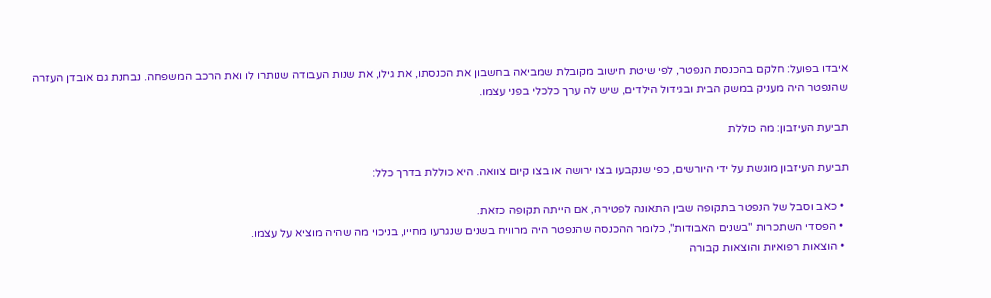איבדו בפועל: חלקם בהכנסת הנפטר, לפי שיטת חישוב מקובלת שמביאה בחשבון את הכנסתו, את גילו, את שנות העבודה שנותרו לו ואת הרכב המשפחה. נבחנת גם אובדן העזרה שהנפטר היה מעניק במשק הבית ובגידול הילדים, שיש לה ערך כלכלי בפני עצמו.

תביעת העיזבון: מה כוללת

תביעת העיזבון מוגשת על ידי היורשים, כפי שנקבעו בצו ירושה או בצו קיום צוואה. היא כוללת בדרך כלל:

  • כאב וסבל של הנפטר בתקופה שבין התאונה לפטירה, אם הייתה תקופה כזאת.
  • הפסדי השתכרות "בשנים האבודות", כלומר ההכנסה שהנפטר היה מרוויח בשנים שנגרעו מחייו, בניכוי מה שהיה מוציא על עצמו.
  • הוצאות רפואיות והוצאות קבורה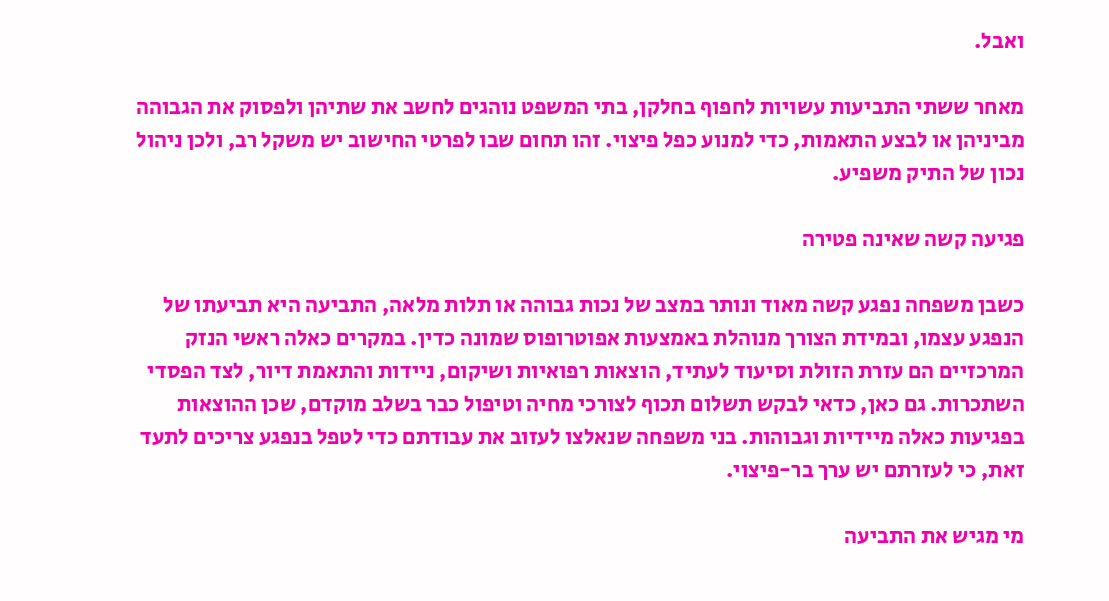ואבל.

מאחר ששתי התביעות עשויות לחפוף בחלקן, בתי המשפט נוהגים לחשב את שתיהן ולפסוק את הגבוהה מביניהן או לבצע התאמות, כדי למנוע כפל פיצוי. זהו תחום שבו לפרטי החישוב יש משקל רב, ולכן ניהול נכון של התיק משפיע.

פגיעה קשה שאינה פטירה

כשבן משפחה נפגע קשה מאוד ונותר במצב של נכות גבוהה או תלות מלאה, התביעה היא תביעתו של הנפגע עצמו, ובמידת הצורך מנוהלת באמצעות אפוטרופוס שמונה כדין. במקרים כאלה ראשי הנזק המרכזיים הם עזרת הזולת וסיעוד לעתיד, הוצאות רפואיות ושיקום, ניידות והתאמת דיור, לצד הפסדי השתכרות. גם כאן, כדאי לבקש תשלום תכוף לצורכי מחיה וטיפול כבר בשלב מוקדם, שכן ההוצאות בפגיעות כאלה מיידיות וגבוהות. בני משפחה שנאלצו לעזוב את עבודתם כדי לטפל בנפגע צריכים לתעד זאת, כי לעזרתם יש ערך בר-פיצוי.

מי מגיש את התביעה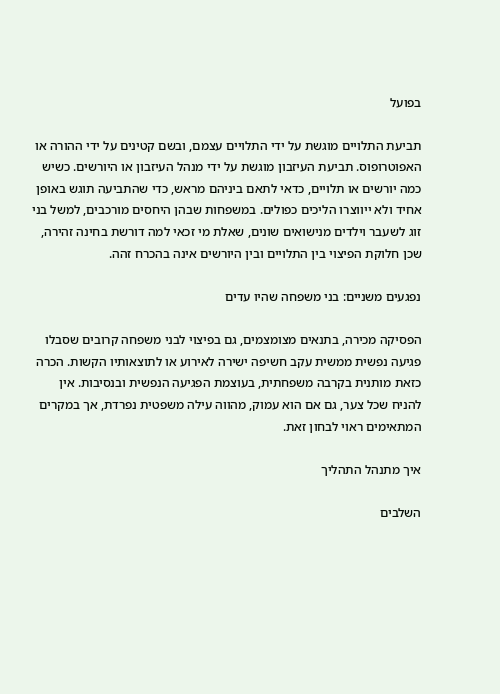בפועל

תביעת התלויים מוגשת על ידי התלויים עצמם, ובשם קטינים על ידי ההורה או האפוטרופוס. תביעת העיזבון מוגשת על ידי מנהל העיזבון או היורשים. כשיש כמה יורשים או תלויים, כדאי לתאם ביניהם מראש, כדי שהתביעה תוגש באופן אחיד ולא ייווצרו הליכים כפולים. במשפחות שבהן היחסים מורכבים, למשל בני זוג לשעבר וילדים מנישואים שונים, שאלת מי זכאי למה דורשת בחינה זהירה, שכן חלוקת הפיצוי בין התלויים ובין היורשים אינה בהכרח זהה.

נפגעים משניים: בני משפחה שהיו עדים

הפסיקה מכירה, בתנאים מצומצמים, גם בפיצוי לבני משפחה קרובים שסבלו פגיעה נפשית ממשית עקב חשיפה ישירה לאירוע או לתוצאותיו הקשות. הכרה כזאת מותנית בקרבה משפחתית, בעוצמת הפגיעה הנפשית ובנסיבות. אין להניח שכל צער, גם אם הוא עמוק, מהווה עילה משפטית נפרדת, אך במקרים המתאימים ראוי לבחון זאת.

איך מתנהל התהליך

השלבים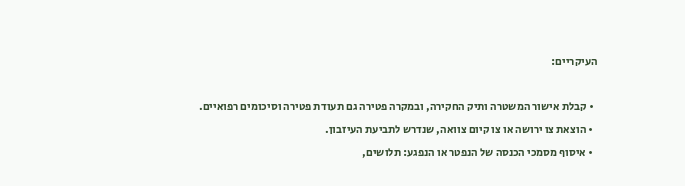העיקריים:

  • קבלת אישור המשטרה ותיק החקירה, ובמקרה פטירה גם תעודת פטירה וסיכומים רפואיים.
  • הוצאת צו ירושה או צו קיום צוואה, שנדרש לתביעת העיזבון.
  • איסוף מסמכי הכנסה של הנפטר או הנפגע: תלושים,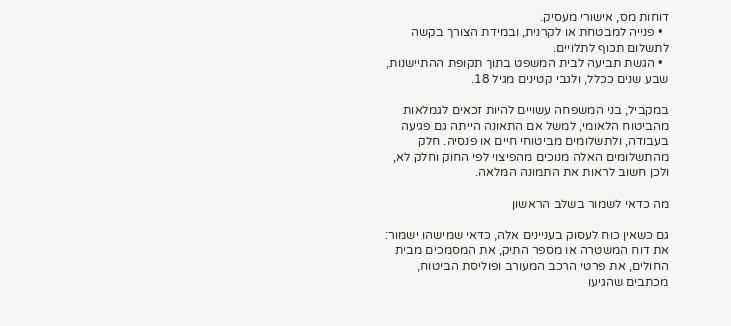דוחות מס, אישורי מעסיק.
  • פנייה למבטחת או לקרנית, ובמידת הצורך בקשה לתשלום תכוף לתלויים.
  • הגשת תביעה לבית המשפט בתוך תקופת ההתיישנות, שבע שנים ככלל, ולגבי קטינים מגיל 18.

במקביל, בני המשפחה עשויים להיות זכאים לגמלאות מהביטוח הלאומי, למשל אם התאונה הייתה גם פגיעה בעבודה, ולתשלומים מביטוחי חיים או פנסיה. חלק מהתשלומים האלה מנוכים מהפיצוי לפי החוק וחלק לא, ולכן חשוב לראות את התמונה המלאה.

מה כדאי לשמור בשלב הראשון

גם כשאין כוח לעסוק בעניינים אלה, כדאי שמישהו ישמור: את דוח המשטרה או מספר התיק, את המסמכים מבית החולים, את פרטי הרכב המעורב ופוליסת הביטוח, מכתבים שהגיעו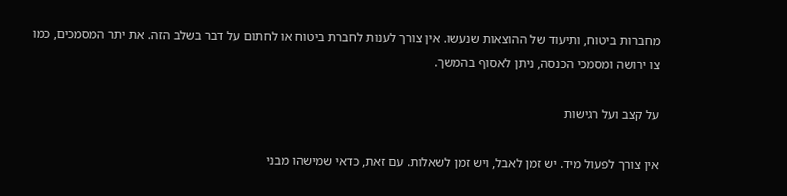מחברות ביטוח, ותיעוד של ההוצאות שנעשו. אין צורך לענות לחברת ביטוח או לחתום על דבר בשלב הזה. את יתר המסמכים, כמו צו ירושה ומסמכי הכנסה, ניתן לאסוף בהמשך.

על קצב ועל רגישות

אין צורך לפעול מיד. יש זמן לאבל, ויש זמן לשאלות. עם זאת, כדאי שמישהו מבני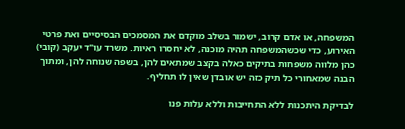המשפחה, או אדם קרוב, ישמור בשלב מוקדם את המסמכים הבסיסיים ואת פרטי האירוע, כדי שכשהמשפחה תהיה מוכנה, לא יחסרו ראיות. משרד עו"ד יעקב (קובי) כהן מלווה משפחות בתיקים כאלה בקצב שמתאים להן, בשפה שנוחה להן, ומתוך הבנה שמאחורי כל תיק כזה יש אובדן שאין לו תחליף.

לבדיקת היתכנות ללא התחייבות וללא עלות פנו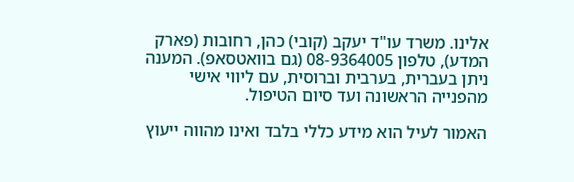אלינו. משרד עו"ד יעקב (קובי) כהן, רחובות (פארק המדע), טלפון 08-9364005 (גם בוואטסאפ). המענה ניתן בעברית, בערבית וברוסית, עם ליווי אישי מהפנייה הראשונה ועד סיום הטיפול.

האמור לעיל הוא מידע כללי בלבד ואינו מהווה ייעוץ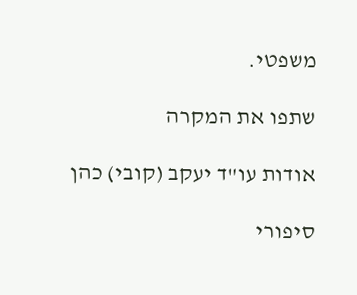משפטי.

שתפו את המקרה

אודות עו"ד יעקב (קובי) כהן

סיפורי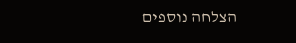הצלחה נוספים